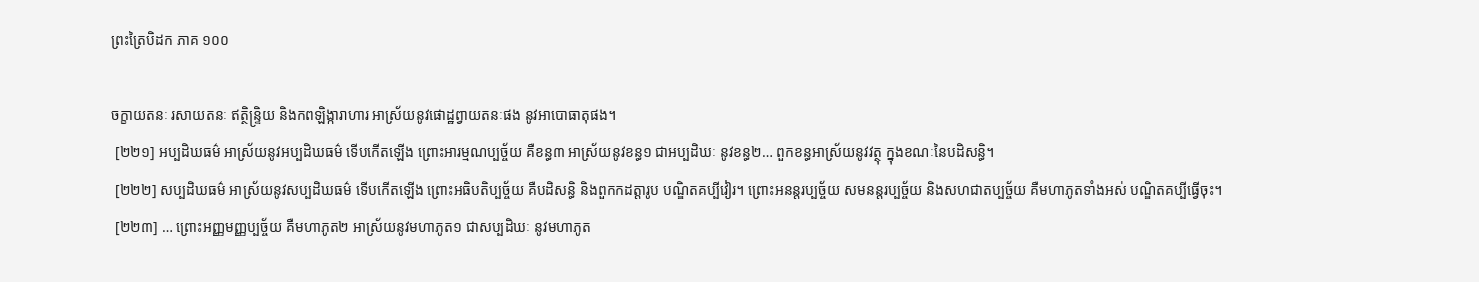ព្រះត្រៃបិដក ភាគ ១០០

ចក្ខាយតនៈ រសាយតនៈ ឥត្ថិន្រ្ទិយ និងកពឡិង្ការាហារ អាស្រ័យនូវផោដ្ឋព្វាយតនៈផង នូវអាបោធាតុផង។
 [២២១] អប្បដិឃធម៌ អាស្រ័យនូវអប្បដិឃធម៌ ទើបកើតឡើង ព្រោះអារម្មណប្បច្ច័យ គឺខន្ធ៣ អាស្រ័យនូវខន្ធ១ ជាអប្បដិឃៈ នូវខន្ធ២… ពួកខន្ធអាស្រ័យនូវវត្ថុ ក្នុងខណៈនៃបដិសន្ធិ។
 [២២២] សប្បដិឃធម៌ អាស្រ័យនូវសប្បដិឃធម៌ ទើបកើតឡើង ព្រោះអធិបតិប្បច្ច័យ គឺបដិសន្ធិ និងពួកកដត្តារូប បណ្ឌិតគប្បីវៀរ។ ព្រោះអនន្តរប្បច្ច័យ សមនន្តរប្បច្ច័យ និងសហជាតប្បច្ច័យ គឺមហាភូតទាំងអស់ បណ្ឌិតគប្បីធ្វើចុះ។
 [២២៣] … ព្រោះអញ្ញមញ្ញប្បច្ច័យ គឺមហាភូត២ អាស្រ័យនូវមហាភូត១ ជាសប្បដិឃៈ នូវមហាភូត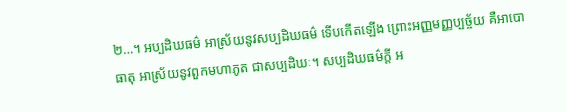២…។ អប្បដិឃធម៌ អាស្រ័យនូវសប្បដិឃធម៌ ទើបកើតឡើង ព្រោះអញ្ញមញ្ញប្បច្ច័យ គឺអាបោធាតុ អាស្រ័យនូវពួកមហាភូត ជាសប្បដិឃៈ។ សប្បដិឃធម៌ក្តី អ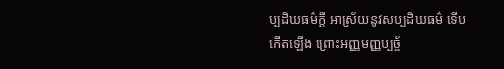ប្បដិឃធម៌ក្តី អាស្រ័យនូវសប្បដិឃធម៌ ទើបកើតឡើង ព្រោះអញ្ញមញ្ញប្បច្ច័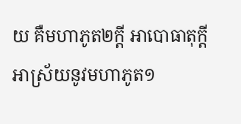យ គឺមហាភូត២ក្តី អាបោធាតុក្តី អាស្រ័យនូវមហាភូត១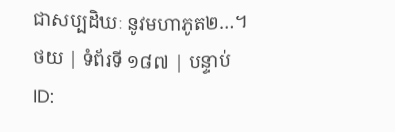ជាសប្បដិឃៈ នូវមហាភូត២…។
ថយ | ទំព័រទី ១៨៧ | បន្ទាប់
ID: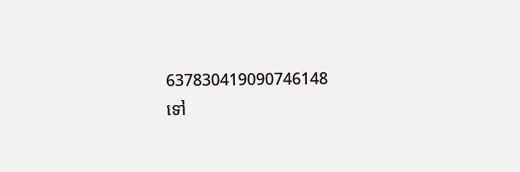637830419090746148
ទៅ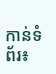កាន់ទំព័រ៖